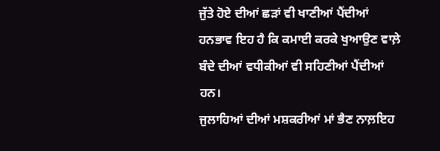ਜੁੱਤੇ ਹੋਏ ਦੀਆਂ ਛੜਾਂ ਵੀ ਖਾਣੀਆਂ ਪੈਂਦੀਆਂ ਹਨਭਾਵ ਇਹ ਹੈ ਕਿ ਕਮਾਈ ਕਰਕੇ ਖੁਆਉਣ ਵਾਲ਼ੇ ਬੰਦੇ ਦੀਆਂ ਵਧੀਕੀਆਂ ਵੀ ਸਹਿਣੀਆਂ ਪੈਂਦੀਆਂ ਹਨ।
ਜੁਲਾਹਿਆਂ ਦੀਆਂ ਮਸ਼ਕਰੀਆਂ ਮਾਂ ਭੈਣ ਨਾਲ਼ਇਹ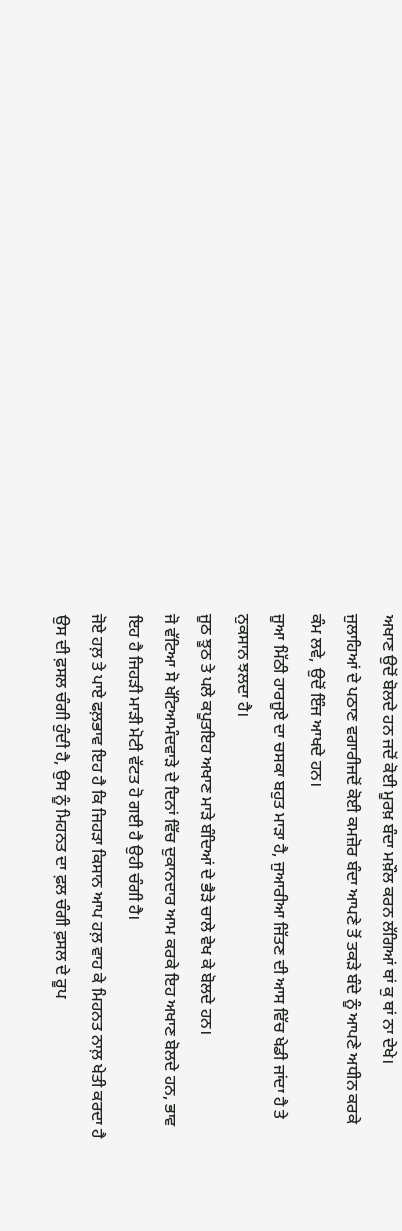ਅਖਾਣ ਉਦੋਂ ਬੋਲਦੇ ਹਨ ਜਦੋਂ ਕੋਈ ਮੂਰਖ਼ ਬੰਦਾ ਮਖ਼ੌਲ ਕਰਨ ਲੱਗਿਆਂ ਥਾਂ ਕੁ ਥਾਂ ਨਾ ਦੇਖੇ।
ਜੁਲਾਹਿਆਂ ਦੇ ਪਠਾਣ ਵਗਾਰੀਜਦੋਂ ਕੋਈ ਕਮਜ਼ੋਰ ਬੰਦਾ ਆਪਣੇ ਤੋਂ ਤਕੜੇ ਬੰਦੇ ਨੂੰ ਆਪਣੇ ਅਧੀਨ ਕਰਕੇ ਕੰਮ ਲਵੇ, ਉਦੋਂ ਇੰਜ ਆਖਦੇ ਹਨ।
ਜੂਆ ਮਿੱਠੀ ਹਾਰਜੂਏ ਦਾ ਚਸਕਾ ਬਹੁਤ ਮਾੜਾ ਹੈ, ਜੁਆਰੀਆ ਜਿੱਤਣ ਦੀ ਆਸ ਵਿੱਚ ਖੇਡੀ ਜਾਂਦਾ ਹੈ ਤੇ ਨੁਕਸਾਨ ਝਲਦਾ ਹੈ।
ਜੂਠ ਝੂਠ ਤੇ ਪਲੇ ਕਪੂਤਇਹ ਅਖਾਣ ਮਾੜੇ ਬੰਦਿਆਂ ਦੇ ਭੈੜੇ ਚਾਲੇ ਵੇਖ ਕੇ ਬੋਲਦੇ ਹਨ।
ਜੋ ਵੱਟਿਆ ਸੋ ਖੱਟਿਆਮੰਦਵਾੜੇ ਦੇ ਦਿਨਾਂ ਵਿੱਚ ਦੁਕਾਨਦਾਰ ਆਮ ਕਰਕੇ ਇਹ ਅਖਾਣ ਬੋਲਦੇ ਹਨ, ਭਾਵ ਇਹ ਹੈ ਜਿਹੜੀ ਮਾੜੀ ਮੋਟੀ ਵੱਟਤ ਹੋ ਗਈ ਹੈ ਉਹੀ ਚੰਗੀ ਹੈ।
ਜੋਏ ਹਲ਼ ਤੇ ਪਾਏ ਫਲ਼ਭਾਵ ਇਹ ਹੈ ਕਿ ਜਿਹੜਾ ਕਿਸਾਨ ਆਪ ਹਲ਼ ਵਾਹ ਕੇ ਮਿਹਨਤ ਨਾਲ਼ ਖੇਤੀ ਕਰਦਾ ਹੈ ਉਸ ਦੀ ਫ਼ਸਲ ਚੰਗੀ ਹੁੰਦੀ ਹੈ, ਉਸ ਨੂੰ ਮਿਹਨਤ ਦਾ ਫ਼ਲ ਚੰਗੀ ਫ਼ਸਲ ਦੇ ਰੂਪ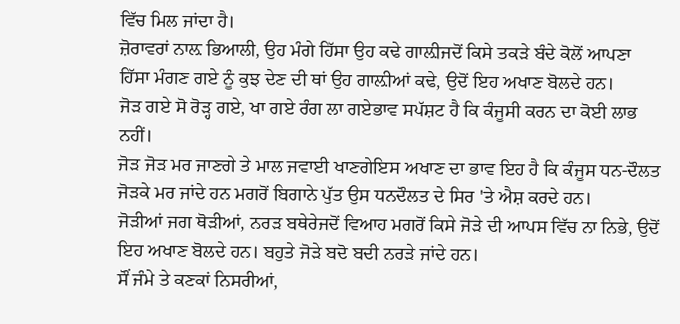ਵਿੱਚ ਮਿਲ ਜਾਂਦਾ ਹੈ।
ਜ਼ੋਰਾਵਰਾਂ ਨਾਲ਼ ਭਿਆਲੀ, ਉਹ ਮੰਗੇ ਹਿੱਸਾ ਉਹ ਕਢੇ ਗਾਲ਼ੀਜਦੋਂ ਕਿਸੇ ਤਕੜੇ ਬੰਦੇ ਕੋਲੋਂ ਆਪਣਾ ਹਿੱਸਾ ਮੰਗਣ ਗਏ ਨੂੰ ਕੁਝ ਦੇਣ ਦੀ ਥਾਂ ਉਹ ਗਾਲ਼ੀਆਂ ਕਢੇ, ਉਦੋਂ ਇਹ ਅਖਾਣ ਬੋਲਦੇ ਹਨ।
ਜੋੜ ਗਏ ਸੋ ਰੋੜ੍ਹ ਗਏ, ਖਾ ਗਏ ਰੰਗ ਲਾ ਗਏਭਾਵ ਸਪੱਸ਼ਟ ਹੈ ਕਿ ਕੰਜੂਸੀ ਕਰਨ ਦਾ ਕੋਈ ਲਾਭ ਨਹੀਂ।
ਜੋੜ ਜੋੜ ਮਰ ਜਾਣਗੇ ਤੇ ਮਾਲ ਜਵਾਈ ਖਾਣਗੇਇਸ ਅਖਾਣ ਦਾ ਭਾਵ ਇਹ ਹੈ ਕਿ ਕੰਜੂਸ ਧਨ-ਦੌਲਤ ਜੋੜਕੇ ਮਰ ਜਾਂਦੇ ਹਨ ਮਗਰੋਂ ਬਿਗਾਨੇ ਪੁੱਤ ਉਸ ਧਨਦੌਲਤ ਦੇ ਸਿਰ 'ਤੇ ਐਸ਼ ਕਰਦੇ ਹਨ।
ਜੋੜੀਆਂ ਜਗ ਥੋੜੀਆਂ, ਨਰੜ ਬਥੇਰੇਜਦੋਂ ਵਿਆਹ ਮਗਰੋਂ ਕਿਸੇ ਜੋੜੇ ਦੀ ਆਪਸ ਵਿੱਚ ਨਾ ਨਿਭੇ, ਉਦੋਂ ਇਹ ਅਖਾਣ ਬੋਲਦੇ ਹਨ। ਬਹੁਤੇ ਜੋੜੇ ਬਦੋ ਬਦੀ ਨਰੜੇ ਜਾਂਦੇ ਹਨ।
ਸੌਂ ਜੰਮੇ ਤੇ ਕਣਕਾਂ ਨਿਸਰੀਆਂ,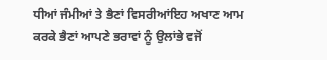ਧੀਆਂ ਜੰਮੀਆਂ ਤੇ ਭੈਣਾਂ ਵਿਸਰੀਆਂਇਹ ਅਖਾਣ ਆਮ ਕਰਕੇ ਭੈਣਾਂ ਆਪਣੇ ਭਰਾਵਾਂ ਨੂੰ ਉਲਾਂਭੇ ਵਜੋਂ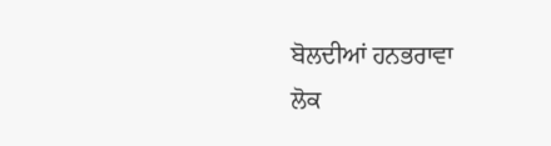ਬੋਲਦੀਆਂ ਹਨਭਰਾਵਾ
ਲੋਕ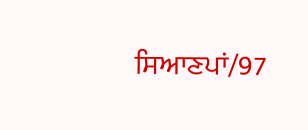ਸਿਆਣਪਾਂ/97